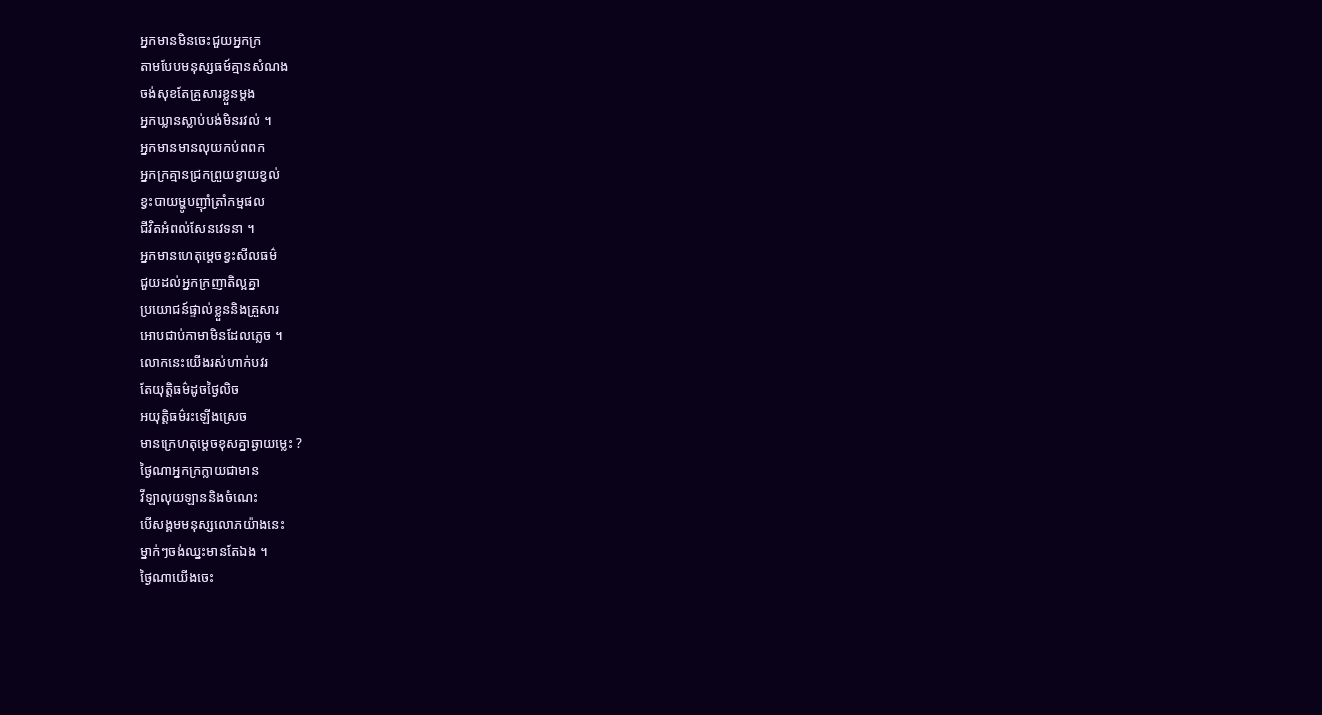អ្នកមានមិនចេះជួយអ្នកក្រ
តាមបែបមនុស្សធម៍គ្មានសំណង
ចង់សុខតែគ្រួសារខ្លួនម្តង
អ្នកឃ្លានស្លាប់បង់មិនរវល់ ។
អ្នកមានមានលុយកប់ពពក
អ្នកក្រគ្មានជ្រកព្រួយខ្វាយខ្វល់
ខ្វះបាយម្ហូបញុាំត្រាំកម្មផល
ជីវិតអំពល់សែនវេទនា ។
អ្នកមានហេតុម្តេចខ្វះសីលធម៌
ជួយដល់អ្នកក្រញាតិល្អគ្នា
ប្រយោជន៍ផ្ទាល់ខ្លួននិងគ្រួសារ
អោបជាប់កាមាមិនដែលភ្លេច ។
លោកនេះយើងរស់ហាក់បវរ
តែយុត្តិធម៌ដូចថ្ងៃលិច
អយុត្តិធម៌រះឡើងស្រេច
មានក្រេហតុម្តេចខុសគ្នាឆ្ងាយម្លេះ ?
ថ្ងៃណាអ្នកក្រក្លាយជាមាន
វីឡាលុយឡាននិងចំណេះ
បើសង្គមមនុស្សលោភយ៉ាងនេះ
ម្នាក់ៗចង់ឈ្នះមានតែឯង ។
ថ្ងៃណាយើងចេះ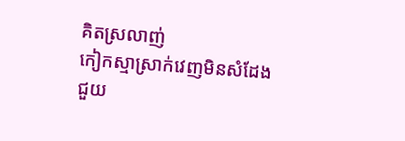គិតស្រលាញ់
កៀកស្មាស្រាក់វេញមិនសំដែង
ជួយ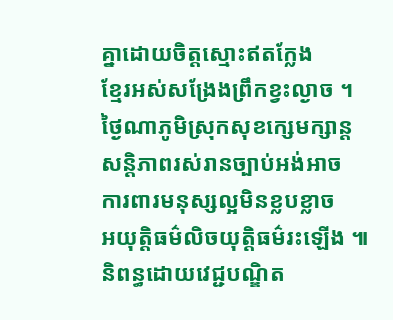គ្នាដោយចិត្តស្មោះឥតក្លែង
ខ្មែរអស់សង្រែងព្រឹកខ្វះល្ងាច ។
ថ្ងៃណាភូមិស្រុកសុខក្សេមក្សាន្ត
សន្តិភាពរស់រានច្បាប់អង់អាច
ការពារមនុស្សល្អមិនខ្លបខ្លាច
អយុត្តិធម៌លិចយុត្តិធម៌រះឡើង ៕
និពន្ធដោយវេជ្ជបណ្ឌិត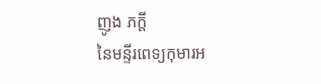ញូង ភក្តី
នៃមន្ទីរពេទ្យកុមារអ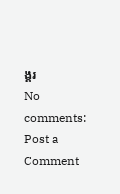ង្គរ
No comments:
Post a Comment